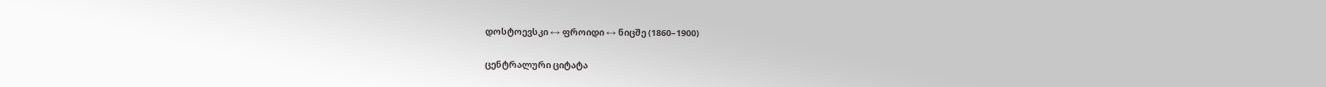დოსტოევსკი ↔ ფროიდი ↔ ნიცშე (1860–1900)

ცენტრალური ციტატა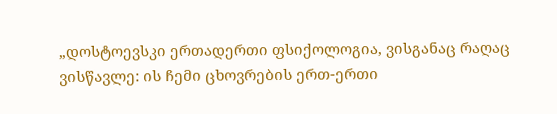„დოსტოევსკი ერთადერთი ფსიქოლოგია, ვისგანაც რაღაც ვისწავლე: ის ჩემი ცხოვრების ერთ-ერთი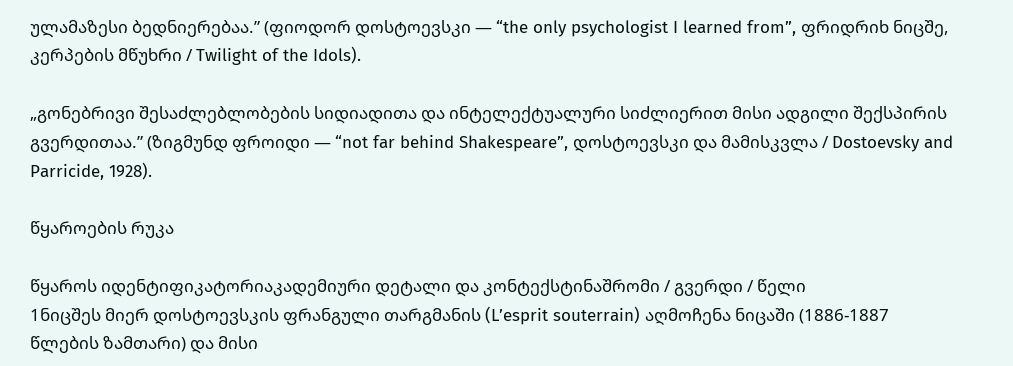ულამაზესი ბედნიერებაა.” (ფიოდორ დოსტოევსკი — “the only psychologist I learned from”, ფრიდრიხ ნიცშე, კერპების მწუხრი / Twilight of the Idols).

„გონებრივი შესაძლებლობების სიდიადითა და ინტელექტუალური სიძლიერით მისი ადგილი შექსპირის გვერდითაა.” (ზიგმუნდ ფროიდი — “not far behind Shakespeare”, დოსტოევსკი და მამისკვლა / Dostoevsky and Parricide, 1928).

წყაროების რუკა

წყაროს იდენტიფიკატორიაკადემიური დეტალი და კონტექსტინაშრომი / გვერდი / წელი
1ნიცშეს მიერ დოსტოევსკის ფრანგული თარგმანის (L’esprit souterrain) აღმოჩენა ნიცაში (1886-1887 წლების ზამთარი) და მისი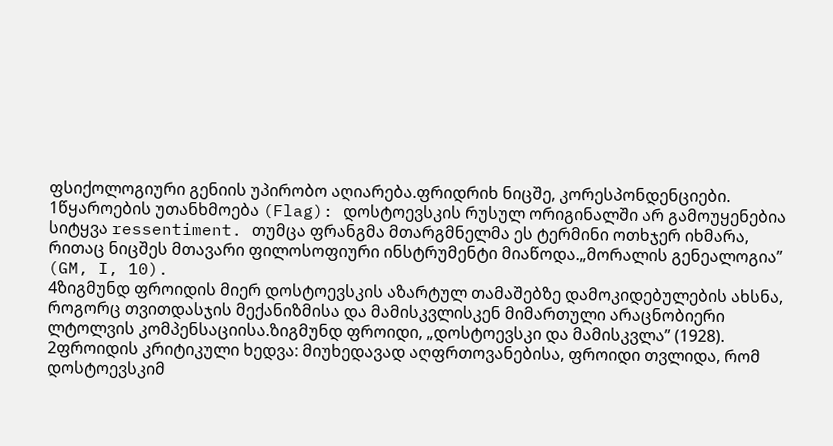ფსიქოლოგიური გენიის უპირობო აღიარება.ფრიდრიხ ნიცშე, კორესპონდენციები.
1წყაროების უთანხმოება (Flag): დოსტოევსკის რუსულ ორიგინალში არ გამოუყენებია სიტყვა ressentiment. თუმცა ფრანგმა მთარგმნელმა ეს ტერმინი ოთხჯერ იხმარა, რითაც ნიცშეს მთავარი ფილოსოფიური ინსტრუმენტი მიაწოდა.„მორალის გენეალოგია” (GM, I, 10).
4ზიგმუნდ ფროიდის მიერ დოსტოევსკის აზარტულ თამაშებზე დამოკიდებულების ახსნა, როგორც თვითდასჯის მექანიზმისა და მამისკვლისკენ მიმართული არაცნობიერი ლტოლვის კომპენსაციისა.ზიგმუნდ ფროიდი, „დოსტოევსკი და მამისკვლა” (1928).
2ფროიდის კრიტიკული ხედვა: მიუხედავად აღფრთოვანებისა, ფროიდი თვლიდა, რომ დოსტოევსკიმ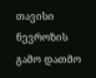თავისი ნევროზის გამო დათმო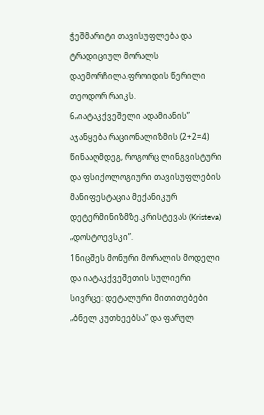ჭეშმარიტი თავისუფლება და ტრადიციულ მორალს დაემორჩილა.ფროიდის წერილი თეოდორ რაიკს.
6„იატაკქვეშელი ადამიანის” აჯანყება რაციონალიზმის (2+2=4) წინააღმდეგ, როგორც ლინგვისტური და ფსიქოლოგიური თავისუფლების მანიფესტაცია მექანიკურ დეტერმინიზმზე.კრისტევას (Kristeva) „დოსტოევსკი”.
1ნიცშეს მონური მორალის მოდელი და იატაკქვეშეთის სულიერი სივრცე: დეტალური მითითებები „ბნელ კუთხეებსა” და ფარულ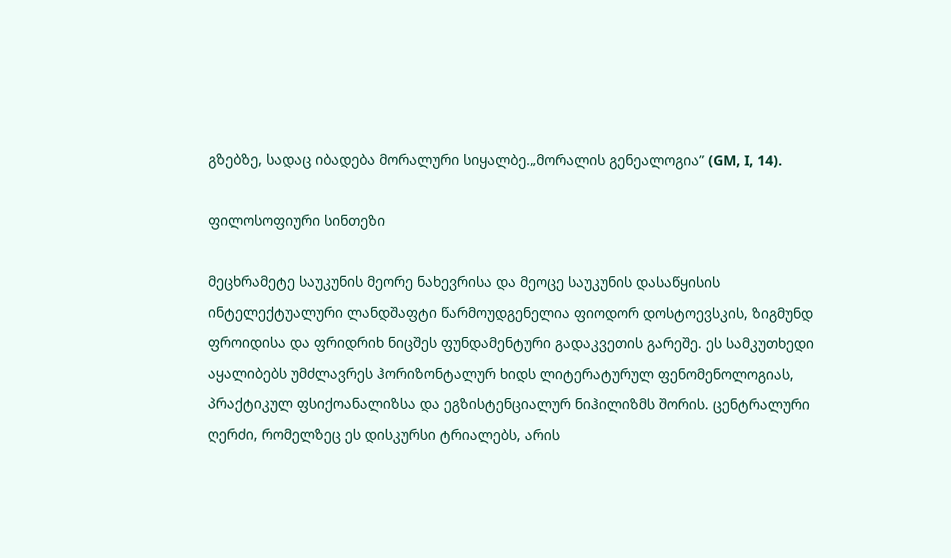გზებზე, სადაც იბადება მორალური სიყალბე.„მორალის გენეალოგია” (GM, I, 14).

ფილოსოფიური სინთეზი

მეცხრამეტე საუკუნის მეორე ნახევრისა და მეოცე საუკუნის დასაწყისის ინტელექტუალური ლანდშაფტი წარმოუდგენელია ფიოდორ დოსტოევსკის, ზიგმუნდ ფროიდისა და ფრიდრიხ ნიცშეს ფუნდამენტური გადაკვეთის გარეშე. ეს სამკუთხედი აყალიბებს უმძლავრეს ჰორიზონტალურ ხიდს ლიტერატურულ ფენომენოლოგიას, პრაქტიკულ ფსიქოანალიზსა და ეგზისტენციალურ ნიჰილიზმს შორის. ცენტრალური ღერძი, რომელზეც ეს დისკურსი ტრიალებს, არის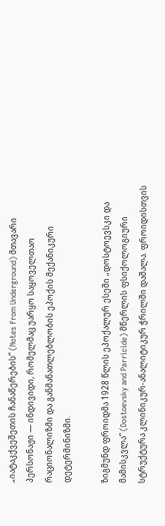„იატაკქვეშეთის ჩანაწერების” (Notes from Underground) მთავარი პერსონაჟი — ინდივიდი, რომელმაც უარყო საყოველთაო რაციონალიზმი და განმანათლებლობის ეპოქის მექანიკური დეტერმინიზმი.

ზიგმუნდ ფროიდმა 1928 წლის ეპოქალურ ესეში „დოსტოევსკი და მამისკვლა” (Dostoevsky and Parricide) მწერლის ფსიქოლოგიური სტრუქტურა კლინიკურ-ანალიტიკურ ჭრილში დაშალა. ფროიდისთვის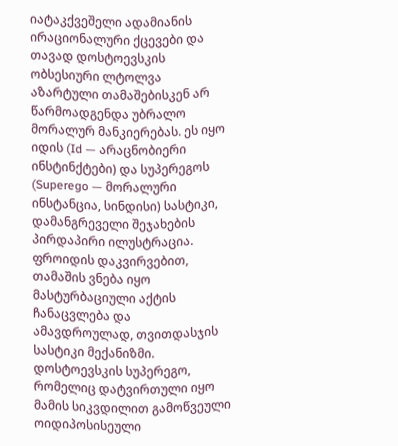იატაკქვეშელი ადამიანის ირაციონალური ქცევები და თავად დოსტოევსკის ობსესიური ლტოლვა აზარტული თამაშებისკენ არ წარმოადგენდა უბრალო მორალურ მანკიერებას. ეს იყო იდის (Id — არაცნობიერი ინსტინქტები) და სუპერეგოს (Superego — მორალური ინსტანცია, სინდისი) სასტიკი, დამანგრეველი შეჯახების პირდაპირი ილუსტრაცია. ფროიდის დაკვირვებით, თამაშის ვნება იყო მასტურბაციული აქტის ჩანაცვლება და ამავდროულად, თვითდასჯის სასტიკი მექანიზმი. დოსტოევსკის სუპერეგო, რომელიც დატვირთული იყო მამის სიკვდილით გამოწვეული ოიდიპოსისეული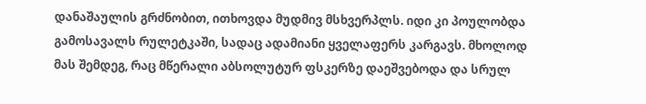დანაშაულის გრძნობით, ითხოვდა მუდმივ მსხვერპლს. იდი კი პოულობდა გამოსავალს რულეტკაში, სადაც ადამიანი ყველაფერს კარგავს. მხოლოდ მას შემდეგ, რაც მწერალი აბსოლუტურ ფსკერზე დაეშვებოდა და სრულ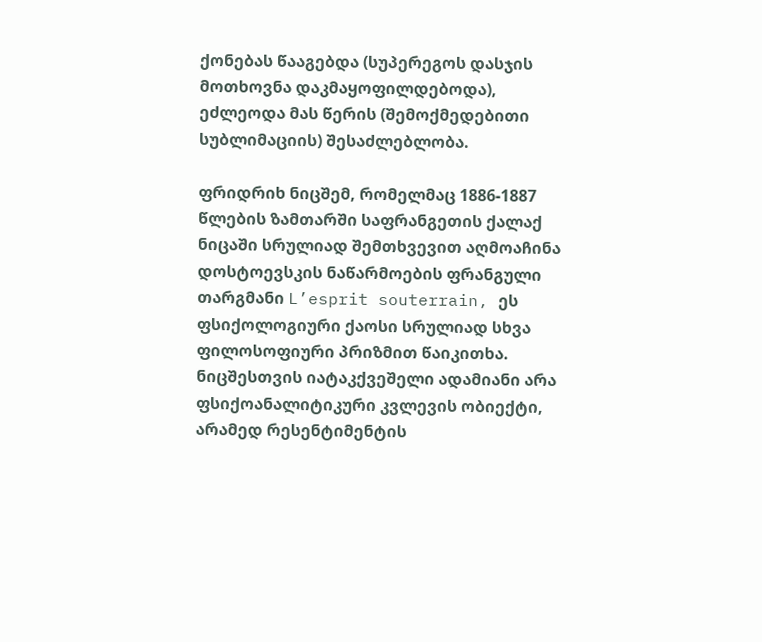ქონებას წააგებდა (სუპერეგოს დასჯის მოთხოვნა დაკმაყოფილდებოდა), ეძლეოდა მას წერის (შემოქმედებითი სუბლიმაციის) შესაძლებლობა.

ფრიდრიხ ნიცშემ, რომელმაც 1886-1887 წლების ზამთარში საფრანგეთის ქალაქ ნიცაში სრულიად შემთხვევით აღმოაჩინა დოსტოევსკის ნაწარმოების ფრანგული თარგმანი L’esprit souterrain, ეს ფსიქოლოგიური ქაოსი სრულიად სხვა ფილოსოფიური პრიზმით წაიკითხა. ნიცშესთვის იატაკქვეშელი ადამიანი არა ფსიქოანალიტიკური კვლევის ობიექტი, არამედ რესენტიმენტის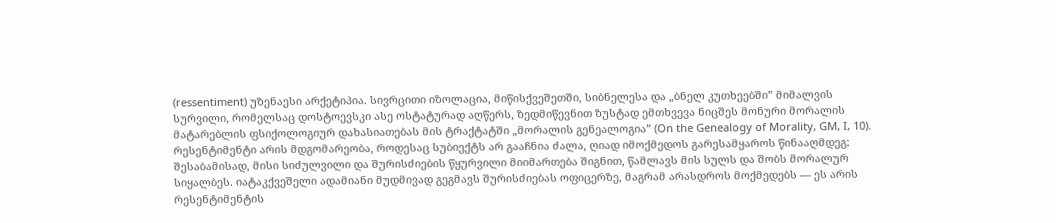(ressentiment) უზენაესი არქეტიპია. სივრცითი იზოლაცია, მიწისქვეშეთში, სიბნელესა და „ბნელ კუთხეებში” მიმალვის სურვილი, რომელსაც დოსტოევსკი ასე ოსტატურად აღწერს, ზედმიწევნით ზუსტად ემთხვევა ნიცშეს მონური მორალის მატარებლის ფსიქოლოგიურ დახასიათებას მის ტრაქტატში „მორალის გენეალოგია” (On the Genealogy of Morality, GM, I, 10). რესენტიმენტი არის მდგომარეობა, როდესაც სუბიექტს არ გააჩნია ძალა, ღიად იმოქმედოს გარესამყაროს წინააღმდეგ; შესაბამისად, მისი სიძულვილი და შურისძიების წყურვილი მიიმართება შიგნით, წამლავს მის სულს და შობს მორალურ სიყალბეს. იატაკქვეშელი ადამიანი მუდმივად გეგმავს შურისძიებას ოფიცერზე, მაგრამ არასდროს მოქმედებს — ეს არის რესენტიმენტის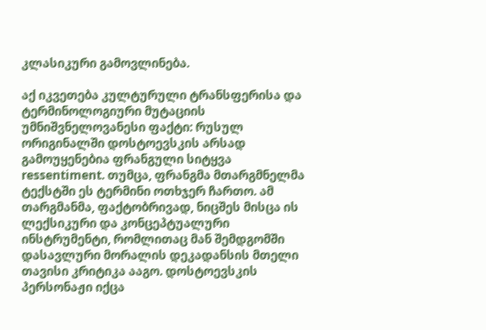კლასიკური გამოვლინება.

აქ იკვეთება კულტურული ტრანსფერისა და ტერმინოლოგიური მუტაციის უმნიშვნელოვანესი ფაქტი: რუსულ ორიგინალში დოსტოევსკის არსად გამოუყენებია ფრანგული სიტყვა ressentiment. თუმცა, ფრანგმა მთარგმნელმა ტექსტში ეს ტერმინი ოთხჯერ ჩართო. ამ თარგმანმა, ფაქტობრივად, ნიცშეს მისცა ის ლექსიკური და კონცეპტუალური ინსტრუმენტი, რომლითაც მან შემდგომში დასავლური მორალის დეკადანსის მთელი თავისი კრიტიკა ააგო. დოსტოევსკის პერსონაჟი იქცა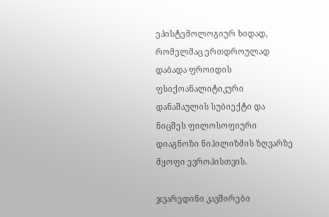ეპისტემოლოგიურ ხიდად, რომელმაც ერთდროულად დაბადა ფროიდის ფსიქოანალიტიკური დანაშაულის სუბიექტი და ნიცშეს ფილოსოფიური დიაგნოზი ნიჰილიზმის ზღვარზე მყოფი ევროპისთვის.

ჯვარედინი კავშირები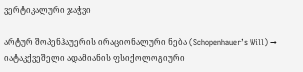ვერტიკალური ჯაჭვი

არტურ შოპენჰაუერის ირაციონალური ნება (Schopenhauer’s Will) → იატაკქვეშელი ადამიანის ფსიქოლოგიური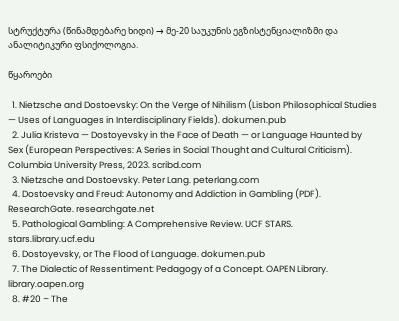სტრუქტურა (წინამდებარე ხიდი) → მე-20 საუკუნის ეგზისტენციალიზმი და ანალიტიკური ფსიქოლოგია.

წყაროები

  1. Nietzsche and Dostoevsky: On the Verge of Nihilism (Lisbon Philosophical Studies — Uses of Languages in Interdisciplinary Fields). dokumen.pub
  2. Julia Kristeva — Dostoyevsky in the Face of Death — or Language Haunted by Sex (European Perspectives: A Series in Social Thought and Cultural Criticism). Columbia University Press, 2023. scribd.com
  3. Nietzsche and Dostoevsky. Peter Lang. peterlang.com
  4. Dostoevsky and Freud: Autonomy and Addiction in Gambling (PDF). ResearchGate. researchgate.net
  5. Pathological Gambling: A Comprehensive Review. UCF STARS. stars.library.ucf.edu
  6. Dostoyevsky, or The Flood of Language. dokumen.pub
  7. The Dialectic of Ressentiment: Pedagogy of a Concept. OAPEN Library. library.oapen.org
  8. #20 – The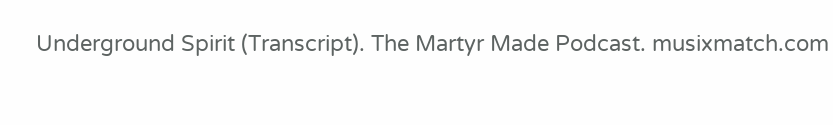Underground Spirit (Transcript). The Martyr Made Podcast. musixmatch.com